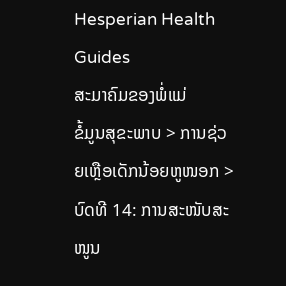Hesperian Health Guides
ສະມາຄົມຂອງພໍ່ແມ່
ຂໍ້ມູນສຸຂະພາບ > ການຊ່ວຍເຫຼືອເດັກນ້ອຍຫູໜອກ > ບົດທີ 14: ການສະໜັບສະໜູນ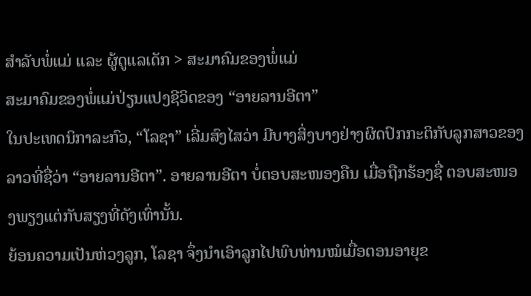ສຳລັບພໍ່ແມ່ ແລະ ຜູ້ດູແລເດັກ > ສະມາຄົມຂອງພໍ່ແມ່
ສະມາຄົມຂອງພໍ່ແມ່ປ່ຽນແປງຊີວິດຂອງ “ອາຍລານອີຕາ”
ໃນປະເທດນິກາລະກົວ, “ໂລຊາ” ເລີ່ມສົງໄສວ່າ ມີບາງສິ່ງບາງຢ່າງຜິດປົກກະຕິກັບລູກສາວຂອງ ລາວທີ່ຊື່ວ່າ “ອາຍລານອີຕາ”. ອາຍລານອີຕາ ບໍ່ຕອບສະໜອງຄືນ ເມື່ອຖືກຮ້ອງຊື່ ຕອບສະໜອງພຽງແຕ່ກັບສຽງທີ່ດັງເທົ່ານັ້ນ.
ຍ້ອນຄວາມເປັນຫ່ວງລູກ, ໂລຊາ ຈຶ່ງນຳເອົາລູກໄປພົບທ່ານໝໍເມື່ອຕອນອາຍຸຂ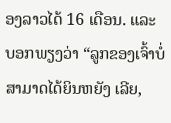ອງລາວໄດ້ 16 ເດືອນ. ແລະ ບອກພຽງວ່າ “ລູກຂອງເຈົ້າບໍ່ສາມາດໄດ້ຍິນຫຍັງ ເລີຍ,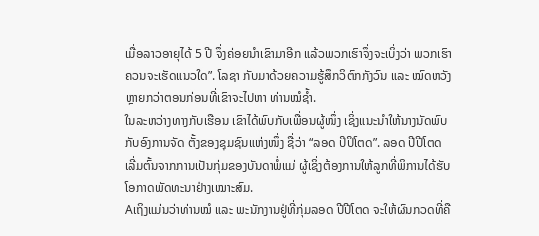ເມື່ອລາວອາຍຸໄດ້ 5 ປີ ຈຶ່ງຄ່ອຍນຳເຂົາມາອີກ ແລ້ວພວກເຮົາຈຶ່ງຈະເບິ່ງວ່າ ພວກເຮົາຄວນຈະເຮັດແນວໃດ”. ໂລຊາ ກັບມາດ້ວຍຄວາມຮູ້ສຶກວິຕົກກັງວົນ ແລະ ໝົດຫວັງຫຼາຍກວ່າຕອນກ່ອນທີ່ເຂົາຈະໄປຫາ ທ່ານໝໍຊ້ຳ.
ໃນລະຫວ່າງທາງກັບເຮືອນ ເຂົາໄດ້ພົບກັບເພື່ອນຜູ້ໜຶ່ງ ເຊິ່ງແນະນຳໃຫ້ນາງນັດພົບກັບອົງການຈັດ ຕັ້ງຂອງຊຸມຊົນແຫ່ງໜຶ່ງ ຊື່ວ່າ “ລອດ ປິປິໂຕດ”. ລອດ ປີປີໂຕດ ເລີ່ມຕົ້ນຈາກການເປັນກຸ່ມຂອງບັນດາພໍ່ແມ່ ຜູ້ເຊິ່ງຕ້ອງການໃຫ້ລູກທີ່ພິການໄດ້ຮັບໂອກາດພັດທະນາຢ່າງເໝາະສົມ.
Aເຖິງແມ່ນວ່າທ່ານໝໍ ແລະ ພະນັກງານຢູ່ທີ່ກຸ່ມລອດ ປີປີໂຕດ ຈະໃຫ້ຜົນກວດທີ່ຄື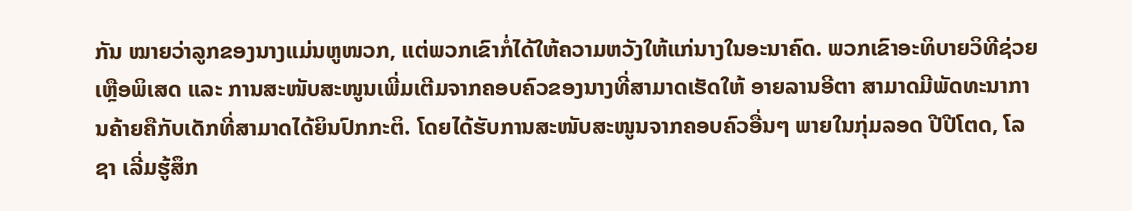ກັນ ໝາຍວ່າລູກຂອງນາງແມ່ນຫູໜວກ, ແຕ່ພວກເຂົາກໍ່ໄດ້ໃຫ້ຄວາມຫວັງໃຫ້ແກ່ນາງໃນອະນາຄົດ. ພວກເຂົາອະທິບາຍວິທີຊ່ວຍເຫຼືອພິເສດ ແລະ ການສະໜັບສະໜູນເພີ່ມເຕີມຈາກຄອບຄົວຂອງນາງທີ່ສາມາດເຮັດໃຫ້ ອາຍລານອີຕາ ສາມາດມີພັດທະນາການຄ້າຍຄືກັບເດັກທີ່ສາມາດໄດ້ຍິນປົກກະຕິ. ໂດຍໄດ້ຮັບການສະໜັບສະໜູນຈາກຄອບຄົວອື່ນໆ ພາຍໃນກຸ່ມລອດ ປີປີໂຕດ, ໂລຊາ ເລີ່ມຮູ້ສຶກ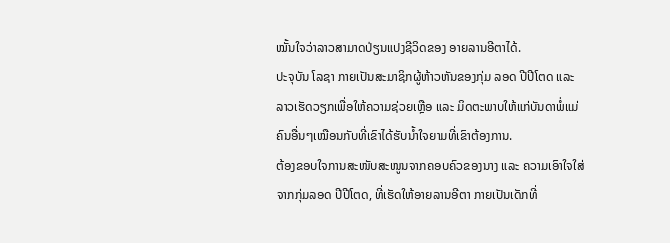ໝັ້ນໃຈວ່າລາວສາມາດປ່ຽນແປງຊີວິດຂອງ ອາຍລານອີຕາໄດ້.
ປະຈຸບັນ ໂລຊາ ກາຍເປັນສະມາຊິກຜູ້ຫ້າວຫັນຂອງກຸ່ມ ລອດ ປີປີໂຕດ ແລະ ລາວເຮັດວຽກເພື່ອໃຫ້ຄວາມຊ່ວຍເຫຼືອ ແລະ ມິດຕະພາບໃຫ້ແກ່ບັນດາພໍ່ແມ່ຄົນອື່ນໆເໝືອນກັບທີ່ເຂົາໄດ້ຮັບນ້ຳໃຈຍາມທີ່ເຂົາຕ້ອງການ.
ຕ້ອງຂອບໃຈການສະໜັບສະໜູນຈາກຄອບຄົວຂອງນາງ ແລະ ຄວາມເອົາໃຈໃສ່ຈາກກຸ່ມລອດ ປີປີໂຕດ, ທີ່ເຮັດໃຫ້ອາຍລານອີຕາ ກາຍເປັນເດັກທີ່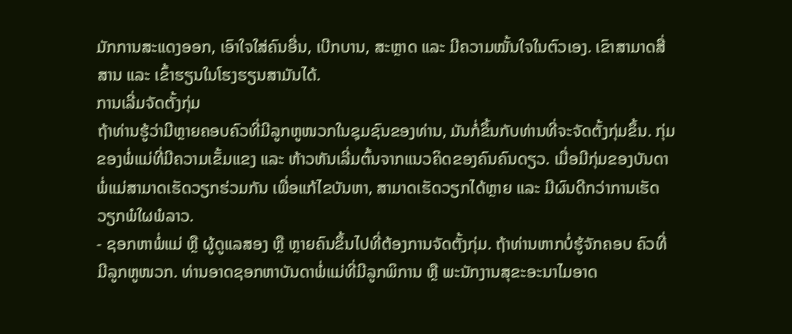ມັກການສະແດງອອກ, ເອົາໃຈໃສ່ຄົນອື່ນ, ເບີກບານ, ສະຫຼາດ ແລະ ມີຄວາມໝັ້ນໃຈໃນຕົວເອງ. ເຂົາສາມາດສື່ສານ ແລະ ເຂົ້າຮຽນໃນໂຮງຮຽນສາມັນໄດ້.
ການເລີ່ມຈັດຕັ້ງກຸ່ມ
ຖ້າທ່ານຮູ້ວ່າມີຫຼາຍຄອບຄົວທີ່ມີລູກຫູໜວກໃນຊຸມຊົນຂອງທ່ານ, ມັນກໍ່ຂຶ້ນກັບທ່ານທີ່ຈະຈັດຕັ້ງກຸ່ມຂຶ້ນ. ກຸ່ມຂອງພໍ່ແມ່ທີ່ມີຄວາມເຂັ້ມແຂງ ແລະ ຫ້າວຫັນເລີ່ມຕົ້ນຈາກແນວຄິດຂອງຄົນຄົນດຽວ. ເມື່ອມີກຸ່ມຂອງບັນດາພໍ່ແມ່ສາມາດເຮັດວຽກຮ່ວມກັນ ເພື່ອແກ້ໄຂບັນຫາ, ສາມາດເຮັດວຽກໄດ້ຫຼາຍ ແລະ ມີຜົນດີກວ່າການເຮັດວຽກພໍໃຜພໍລາວ.
- ຊອກຫາພໍ່ແມ່ ຫຼື ຜູ້ດູແລສອງ ຫຼື ຫຼາຍຄົນຂຶ້ນໄປທີ່ຕ້ອງການຈັດຕັ້ງກຸ່ມ. ຖ້າທ່ານຫາກບໍ່ຮູ້ຈັກຄອບ ຄົວທີ່ມີລູກຫູໜວກ. ທ່ານອາດຊອກຫາບັນດາພໍ່ແມ່ທີ່ມີລູກພິການ ຫຼື ພະນັກງານສຸຂະອະນາໄມອາດ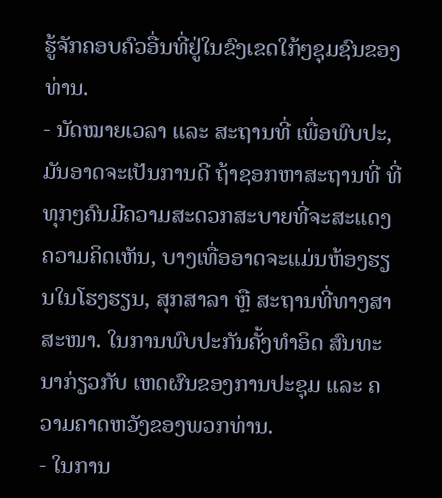ຮູ້ຈັກຄອບຄົວອື່ນທີ່ຢູ່ໃນຂົງເຂດໃກ້ໆຊຸມຊົນຂອງທ່ານ.
- ນັດໝາຍເວລາ ແລະ ສະຖານທີ່ ເພື່ອພົບປະ, ມັນອາດຈະເປັນການດີ ຖ້າຊອກຫາສະຖານທີ່ ທີ່ທຸກໆຄົນມີຄວາມສະດວກສະບາຍທີ່ຈະສະແດງຄວາມຄິດເຫັນ, ບາງເທື່ອອາດຈະແມ່ນຫ້ອງຮຽນໃນໂຮງຮຽນ, ສຸກສາລາ ຫຼື ສະຖານທີ່ທາງສາສະໜາ. ໃນການພົບປະກັນຄັ້ງທຳອິດ ສົນທະນາກ່ຽວກັບ ເຫດຜົນຂອງການປະຊຸມ ແລະ ຄວາມຄາດຫວັງຂອງພວກທ່ານ.
- ໃນການ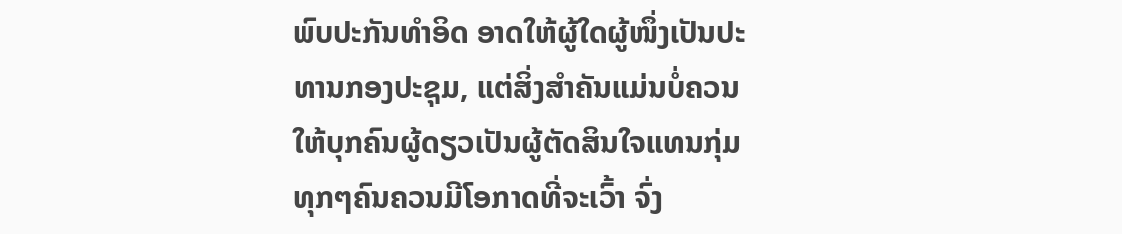ພົບປະກັນທຳອິດ ອາດໃຫ້ຜູ້ໃດຜູ້ໜຶ່ງເປັນປະທານກອງປະຊຸມ, ແຕ່ສິ່ງສຳຄັນແມ່ນບໍ່ຄວນໃຫ້ບຸກຄົນຜູ້ດຽວເປັນຜູ້ຕັດສິນໃຈແທນກຸ່ມທຸກໆຄົນຄວນມີໂອກາດທີ່ຈະເວົ້າ ຈົ່ງ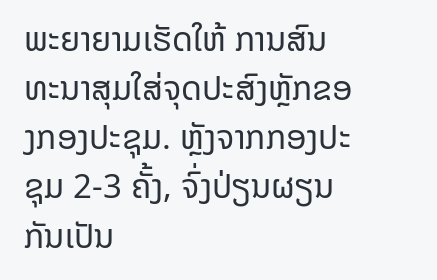ພະຍາຍາມເຮັດໃຫ້ ການສົນທະນາສຸມໃສ່ຈຸດປະສົງຫຼັກຂອງກອງປະຊຸມ. ຫຼັງຈາກກອງປະຊຸມ 2-3 ຄັ້ງ, ຈົ່ງປ່ຽນຜຽນກັນເປັນ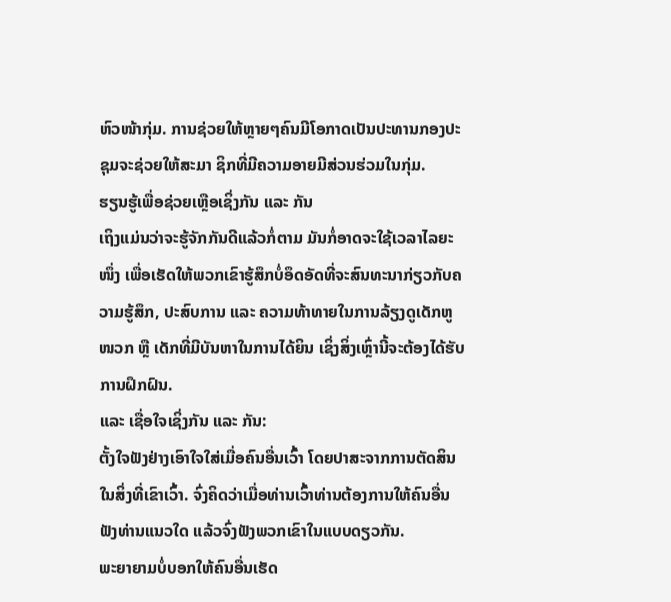ຫົວໜ້າກຸ່ມ. ການຊ່ວຍໃຫ້ຫຼາຍໆຄົນມີໂອກາດເປັນປະທານກອງປະຊຸມຈະຊ່ວຍໃຫ້ສະມາ ຊິກທີ່ມີຄວາມອາຍມີສ່ວນຮ່ວມໃນກຸ່ມ.
ຮຽນຮູ້ເພື່ອຊ່ວຍເຫຼືອເຊິ່ງກັນ ແລະ ກັນ
ເຖິງແມ່ນວ່າຈະຮູ້ຈັກກັນດີແລ້ວກໍ່ຕາມ ມັນກໍ່ອາດຈະໃຊ້ເວລາໄລຍະໜຶ່ງ ເພື່ອເຮັດໃຫ້ພວກເຂົາຮູ້ສຶກບໍ່ອຶດອັດທີ່ຈະສົນທະນາກ່ຽວກັບຄວາມຮູ້ສຶກ, ປະສົບການ ແລະ ຄວາມທ້າທາຍໃນການລ້ຽງດູເດັກຫູ ໜວກ ຫຼື ເດັກທີ່ມີບັນຫາໃນການໄດ້ຍິນ ເຊິ່ງສິ່ງເຫຼົ່ານີ້ຈະຕ້ອງໄດ້ຮັບການຝຶກຝົນ.
ແລະ ເຊື່ອໃຈເຊິ່ງກັນ ແລະ ກັນ:
ຕັ້ງໃຈຟັງຢ່າງເອົາໃຈໃສ່ເມື່ອຄົນອື່ນເວົ້າ ໂດຍປາສະຈາກການຕັດສິນໃນສິ່ງທີ່ເຂົາເວົ້າ. ຈົ່ງຄິດວ່າເມື່ອທ່ານເວົ້າທ່ານຕ້ອງການໃຫ້ຄົນອື່ນຟັງທ່ານແນວໃດ ແລ້ວຈົ່ງຟັງພວກເຂົາໃນແບບດຽວກັນ.
ພະຍາຍາມບໍ່ບອກໃຫ້ຄົນອື່ນເຮັດ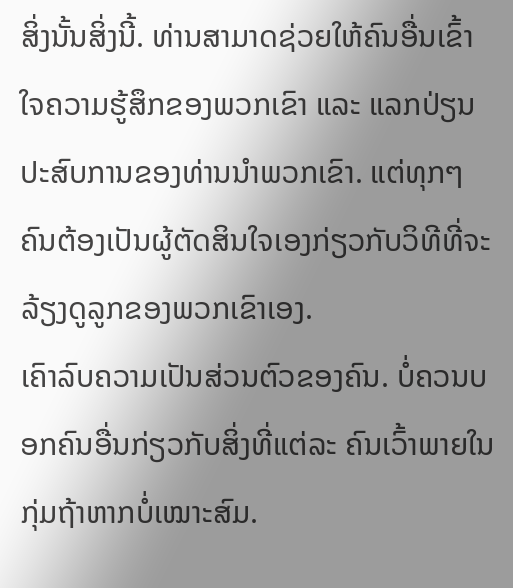ສິ່ງນັ້ນສິ່ງນີ້. ທ່ານສາມາດຊ່ວຍໃຫ້ຄົນອື່ນເຂົ້າໃຈຄວາມຮູ້ສຶກຂອງພວກເຂົາ ແລະ ແລກປ່ຽນປະສົບການຂອງທ່ານນຳພວກເຂົາ. ແຕ່ທຸກໆຄົນຕ້ອງເປັນຜູ້ຕັດສິນໃຈເອງກ່ຽວກັບວິທີທີ່ຈະລ້ຽງດູລູກຂອງພວກເຂົາເອງ.
ເຄົາລົບຄວາມເປັນສ່ວນຕົວຂອງຄົນ. ບໍ່ຄວນບອກຄົນອື່ນກ່ຽວກັບສິ່ງທີ່ແຕ່ລະ ຄົນເວົ້າພາຍໃນກຸ່ມຖ້າຫາກບໍ່ເໝາະສົມ.